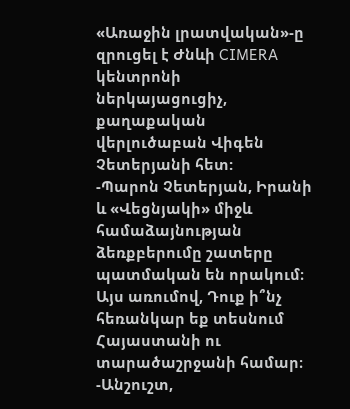«Առաջին լրատվական»-ը զրուցել է Ժնևի CIMERA կենտրոնի ներկայացուցիչ, քաղաքական վերլուծաբան Վիգեն Չետերյանի հետ:
-Պարոն Չետերյան, Իրանի և «Վեցնյակի» միջև համաձայնության ձեռքբերումը շատերը պատմական են որակում։ Այս առումով, Դուք ի՞նչ հեռանկար եք տեսնում Հայաստանի ու տարածաշրջանի համար։
-Անշուշտ,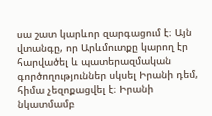սա շատ կարևոր զարգացում է։ Այն վտանգը, որ Արևմուտքը կարող էր հարվածել և պատերազմական գործողություններ սկսել Իրանի դեմ, հիմա չեզոքացվել է։ Իրանի նկատմամբ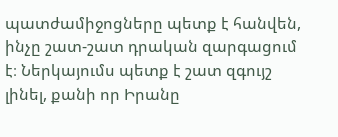պատժամիջոցները պետք է հանվեն, ինչը շատ-շատ դրական զարգացում է։ Ներկայումս պետք է շատ զգույշ լինել, քանի որ Իրանը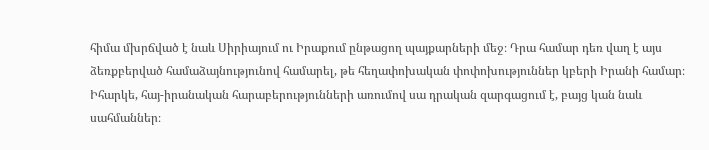հիմա մխրճված է նաև Սիրիայում ու Իրաքում ընթացող պայքարների մեջ։ Դրա համար դեռ վաղ է այս ձեռքբերված համաձայնությունով համարել, թե հեղափոխական փոփոխություններ կբերի Իրանի համար։ Իհարկե, հայ-իրանական հարաբերությունների առումով սա դրական զարգացում է, բայց կան նաև սահմաններ։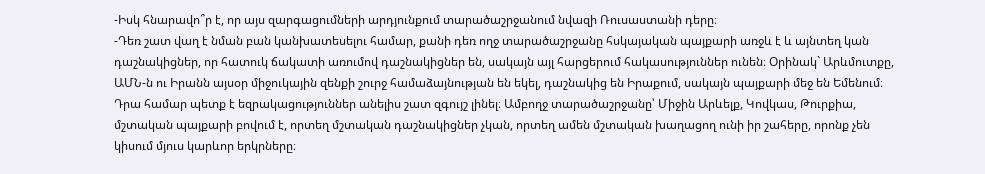-Իսկ հնարավո՞ր է, որ այս զարգացումների արդյունքում տարածաշրջանում նվազի Ռուսաստանի դերը։
-Դեռ շատ վաղ է նման բան կանխատեսելու համար, քանի դեռ ողջ տարածաշրջանը հսկայական պայքարի առջև է և այնտեղ կան դաշնակիցներ, որ հատուկ ճակատի առումով դաշնակիցներ են, սակայն այլ հարցերում հակասություններ ունեն։ Օրինակ` Արևմուտքը, ԱՄՆ-ն ու Իրանն այսօր միջուկային զենքի շուրջ համաձայնության են եկել, դաշնակից են Իրաքում, սակայն պայքարի մեջ են Եմենում։ Դրա համար պետք է եզրակացություններ անելիս շատ զգույշ լինել։ Ամբողջ տարածաշրջանը՝ Միջին Արևելք, Կովկաս, Թուրքիա, մշտական պայքարի բովում է, որտեղ մշտական դաշնակիցներ չկան, որտեղ ամեն մշտական խաղացող ունի իր շահերը, որոնք չեն կիսում մյուս կարևոր երկրները։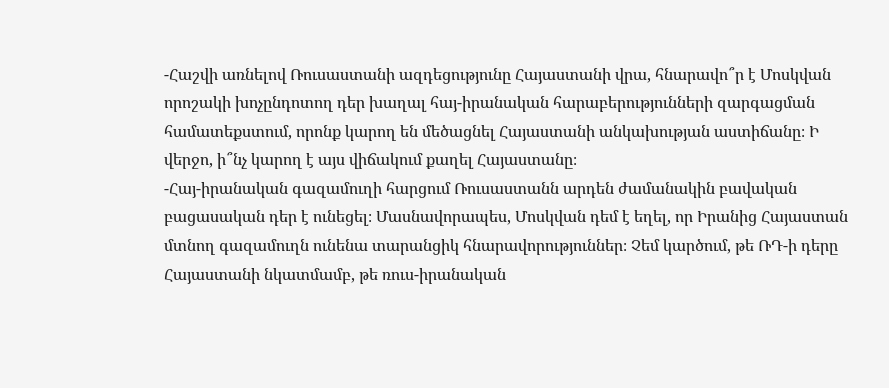-Հաշվի առնելով Ռուսաստանի ազդեցությունը Հայաստանի վրա, հնարավո՞ր է Մոսկվան որոշակի խոչընդոտող դեր խաղալ հայ-իրանական հարաբերությունների զարգացման համատեքստում, որոնք կարող են մեծացնել Հայաստանի անկախության աստիճանը։ Ի վերջո, ի՞նչ կարող է այս վիճակում քաղել Հայաստանը։
-Հայ-իրանական գազամուղի հարցում Ռուսաստանն արդեն ժամանակին բավական բացասական դեր է ունեցել։ Մասնավորապես, Մոսկվան դեմ է եղել, որ Իրանից Հայաստան մտնող գազամուղն ունենա տարանցիկ հնարավորություններ։ Չեմ կարծում, թե ՌԴ-ի դերը Հայաստանի նկատմամբ, թե ռուս-իրանական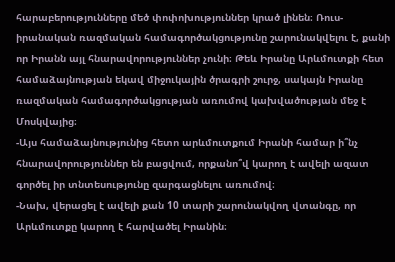հարաբերությունները մեծ փոփոխություններ կրած լինեն։ Ռուս-իրանական ռազմական համագործակցությունը շարունակվելու է, քանի որ Իրանն այլ հնարավորություններ չունի։ Թեև Իրանը Արևմուտքի հետ համաձայնության եկավ միջուկային ծրագրի շուրջ, սակայն Իրանը ռազմական համագործակցության առումով կախվածության մեջ է Մոսկվայից։
-Այս համաձայնությունից հետո արևմուտքում Իրանի համար ի՞նչ հնարավորություններ են բացվում, որքանո՞վ կարող է ավելի ազատ գործել իր տնտեսությունը զարգացնելու առումով։
-Նախ, վերացել է ավելի քան 10 տարի շարունակվող վտանգը, որ Արևմուտքը կարող է հարվածել Իրանին։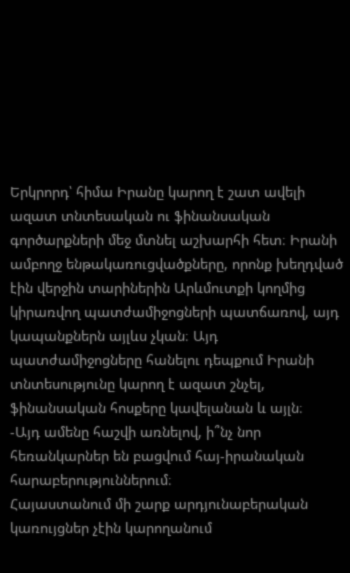Երկրորդ՝ հիմա Իրանը կարող է շատ ավելի ազատ տնտեսական ու ֆինանսական գործարքների մեջ մտնել աշխարհի հետ։ Իրանի ամբողջ ենթակառուցվածքները, որոնք խեղդված էին վերջին տարիներին Արևմուտքի կողմից կիրառվող պատժամիջոցների պատճառով, այդ կապանքներն այլևս չկան։ Այդ պատժամիջոցները հանելու դեպքում Իրանի տնտեսությունը կարող է ազատ շնչել, ֆինանսական հոսքերը կավելանան և այլն։
-Այդ ամենը հաշվի առնելով, ի՞նչ նոր հեռանկարներ են բացվում հայ-իրանական հարաբերություններում։
Հայաստանում մի շարք արդյունաբերական կառույցներ չէին կարողանում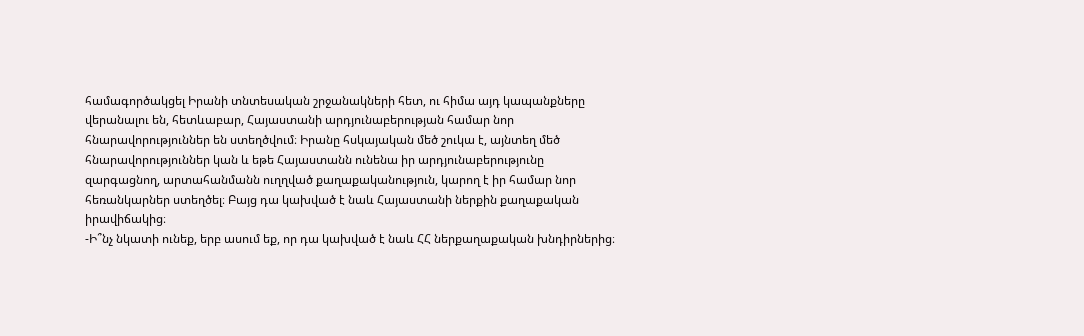համագործակցել Իրանի տնտեսական շրջանակների հետ, ու հիմա այդ կապանքները վերանալու են, հետևաբար, Հայաստանի արդյունաբերության համար նոր հնարավորություններ են ստեղծվում։ Իրանը հսկայական մեծ շուկա է, այնտեղ մեծ հնարավորություններ կան և եթե Հայաստանն ունենա իր արդյունաբերությունը զարգացնող, արտահանմանն ուղղված քաղաքականություն, կարող է իր համար նոր հեռանկարներ ստեղծել։ Բայց դա կախված է նաև Հայաստանի ներքին քաղաքական իրավիճակից։
-Ի՞նչ նկատի ունեք, երբ ասում եք, որ դա կախված է նաև ՀՀ ներքաղաքական խնդիրներից։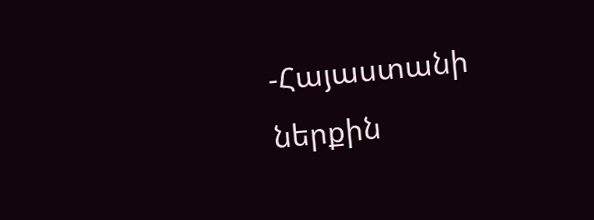-Հայաստանի ներքին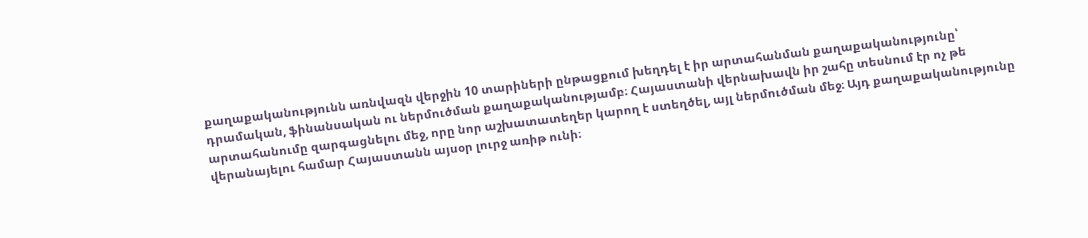քաղաքականությունն առնվազն վերջին 10 տարիների ընթացքում խեղդել է իր արտահանման քաղաքականությունը՝ դրամական, ֆինանսական ու ներմուծման քաղաքականությամբ։ Հայաստանի վերնախավն իր շահը տեսնում էր ոչ թե արտահանումը զարգացնելու մեջ, որը նոր աշխատատեղեր կարող է ստեղծել, այլ ներմուծման մեջ։ Այդ քաղաքականությունը վերանայելու համար Հայաստանն այսօր լուրջ առիթ ունի։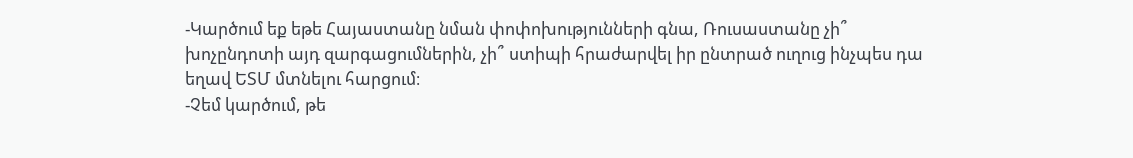-Կարծում եք եթե Հայաստանը նման փոփոխությունների գնա, Ռուսաստանը չի՞ խոչընդոտի այդ զարգացումներին, չի՞ ստիպի հրաժարվել իր ընտրած ուղուց ինչպես դա եղավ ԵՏՄ մտնելու հարցում։
-Չեմ կարծում, թե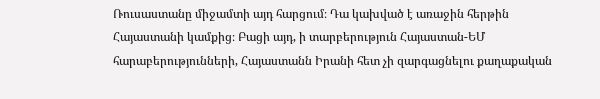Ռուսաստանը միջամտի այդ հարցում։ Դա կախված է առաջին հերթին Հայաստանի կամքից։ Բացի այդ, ի տարբերություն Հայաստան-ԵՄ հարաբերությունների, Հայաստանն Իրանի հետ չի զարգացնելու քաղաքական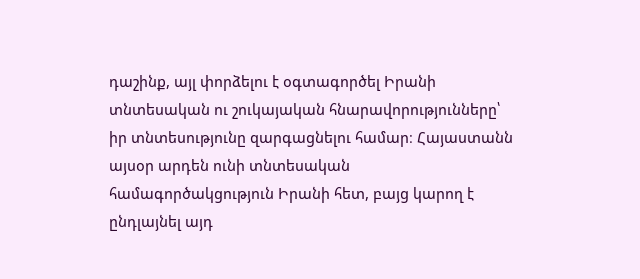դաշինք, այլ փորձելու է օգտագործել Իրանի տնտեսական ու շուկայական հնարավորությունները՝ իր տնտեսությունը զարգացնելու համար։ Հայաստանն այսօր արդեն ունի տնտեսական համագործակցություն Իրանի հետ, բայց կարող է ընդլայնել այդ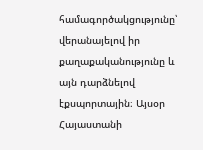համագործակցությունը՝ վերանայելով իր քաղաքականությունը և այն դարձնելով էքսպորտային։ Այսօր Հայաստանի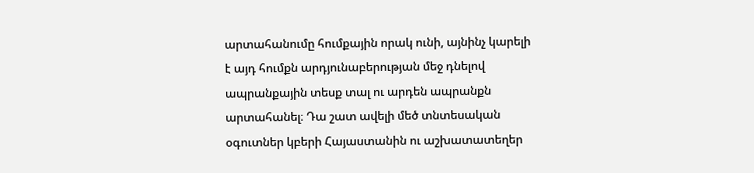արտահանումը հումքային որակ ունի, այնինչ կարելի է այդ հումքն արդյունաբերության մեջ դնելով ապրանքային տեսք տալ ու արդեն ապրանքն արտահանել։ Դա շատ ավելի մեծ տնտեսական օգուտներ կբերի Հայաստանին ու աշխատատեղեր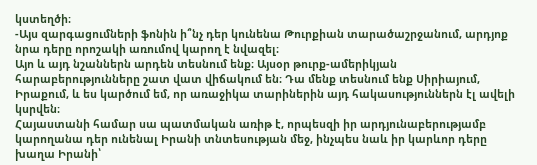կստեղծի։
-Այս զարգացումների ֆոնին ի՞նչ դեր կունենա Թուրքիան տարածաշրջանում, արդյոք նրա դերը որոշակի առումով կարող է նվազել։
Այո և այդ նշաններն արդեն տեսնում ենք։ Այսօր թուրք-ամերիկյան հարաբերությունները շատ վատ վիճակում են։ Դա մենք տեսնում ենք Սիրիայում, Իրաքում, և ես կարծում եմ, որ առաջիկա տարիներին այդ հակասություններն էլ ավելի կսրվեն։
Հայաստանի համար սա պատմական առիթ է, որպեսզի իր արդյունաբերությամբ կարողանա դեր ունենալ Իրանի տնտեսության մեջ, ինչպես նաև իր կարևոր դերը խաղա Իրանի՝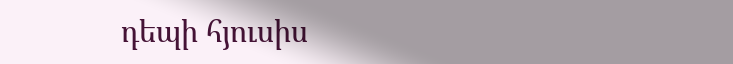դեպի հյուսիս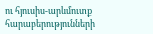ու հյուսիս-արևմուտք հարաբերությունների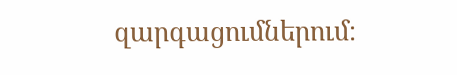զարգացումներում։